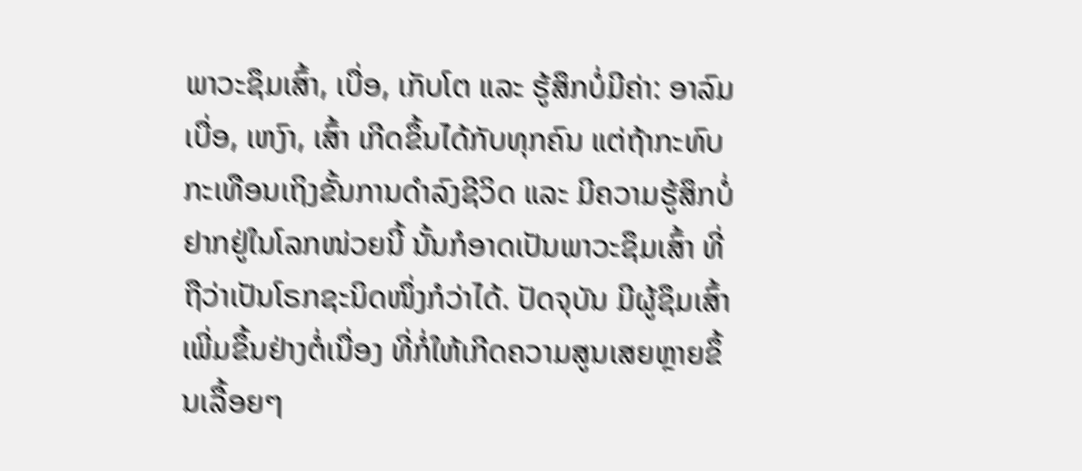ພາວະຊຶມເສົ້າ, ເບື່ອ, ເກັບໂຕ ແລະ ຮູ້ສຶກບໍ່ມີຄ່າ: ອາລົມເບື່ອ, ເຫງົາ, ເສົ້າ ເກີດຂຶ້ນໄດ້ກັບທຸກຄົນ ແຕ່ຖ້າກະທົບກະເທືອນເຖິງຂັ້ນການດຳລົງຊີວິດ ແລະ ມີຄວາມຮູ້ສຶກບໍ່ຢາກຢູ່ໃນໂລກໜ່ວຍນີ້ ນັ້ນກໍອາດເປັນພາວະຊຶມເສົ້າ ທີ່ຖືວ່າເປັນໂຣກຊະນິດໜຶ່ງກໍວ່າໄດ້. ປັດຈຸບັນ ມີຜູ້ຊຶມເສົ້າເພີ່ມຂຶ້ນຢ່າງຕໍ່ເນື່ອງ ທີ່ກໍ່ໃຫ້ເກີດຄວາມສູນເສຍຫຼາຍຂຶ້ນເລື້ອຍໆ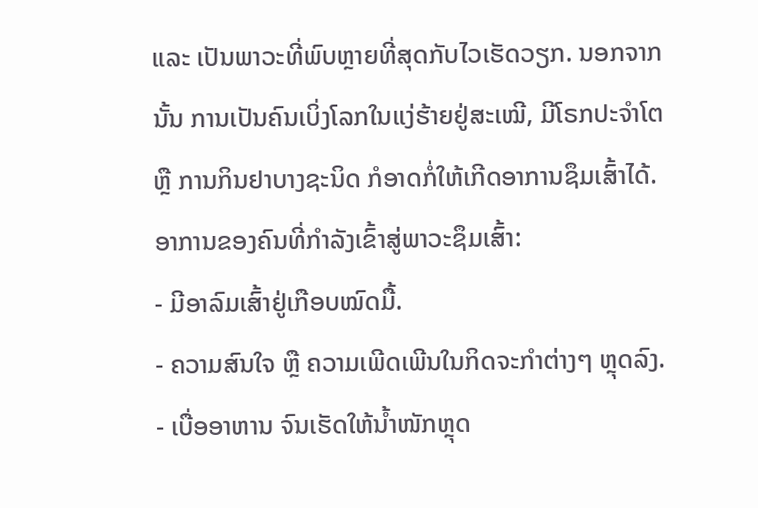ແລະ ເປັນພາວະທີ່ພົບຫຼາຍທີ່ສຸດກັບໄວເຮັດວຽກ. ນອກຈາກນັ້ນ ການເປັນຄົນເບິ່ງໂລກໃນແງ່ຮ້າຍຢູ່ສະເໝີ, ມີໂຣກປະຈຳໂຕ ຫຼື ການກິນຢາບາງຊະນິດ ກໍອາດກໍ່ໃຫ້ເກີດອາການຊຶມເສົ້າໄດ້.
ອາການຂອງຄົນທີ່ກຳລັງເຂົ້າສູ່ພາວະຊຶມເສົ້າ:
- ມີອາລົມເສົ້າຢູ່ເກືອບໝົດມື້.
- ຄວາມສົນໃຈ ຫຼື ຄວາມເພີດເພີນໃນກິດຈະກຳຕ່າງໆ ຫຼຸດລົງ.
- ເບື່ອອາຫານ ຈົນເຮັດໃຫ້ນ້ຳໜັກຫຼຸດ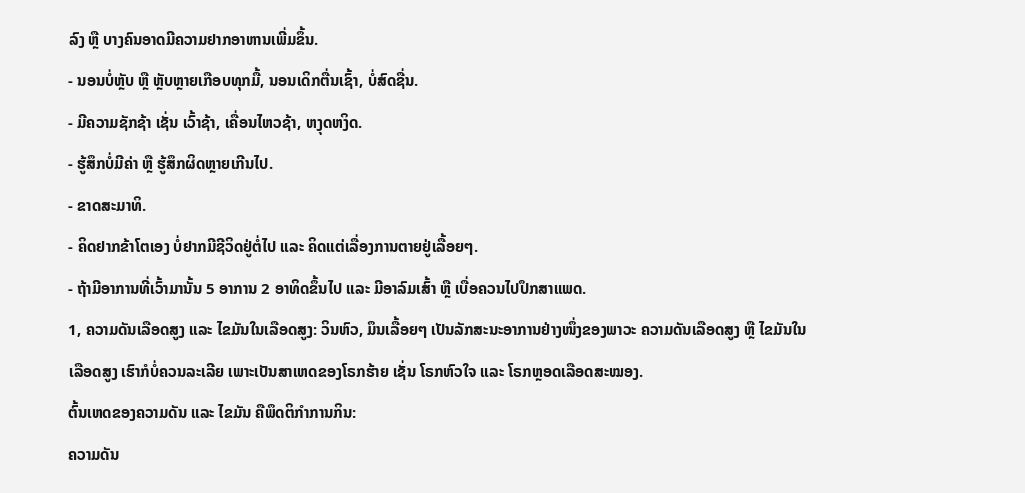ລົງ ຫຼື ບາງຄົນອາດມີຄວາມຢາກອາຫານເພີ່ມຂຶ້ນ.
- ນອນບໍ່ຫຼັບ ຫຼື ຫຼັບຫຼາຍເກືອບທຸກມື້, ນອນເດິກຕື່ນເຊົ້າ, ບໍ່ສົດຊື່ນ.
- ມີຄວາມຊັກຊ້າ ເຊັ່ນ ເວົ້າຊ້າ, ເຄື່ອນໄຫວຊ້າ, ຫງຸດຫງິດ.
- ຮູ້ສຶກບໍ່ມີຄ່າ ຫຼື ຮູ້ສຶກຜິດຫຼາຍເກີນໄປ.
- ຂາດສະມາທິ.
- ຄິດຢາກຂ້າໂຕເອງ ບໍ່ຢາກມີຊີວິດຢູ່ຕໍ່ໄປ ແລະ ຄິດແຕ່ເລື່ອງການຕາຍຢູ່ເລື້ອຍໆ.
- ຖ້າມີອາການທີ່ເວົ້າມານັ້ນ 5 ອາການ 2 ອາທິດຂຶ້ນໄປ ແລະ ມີອາລົມເສົ້າ ຫຼື ເບື່ອຄວນໄປປຶກສາແພດ.
1, ຄວາມດັນເລືອດສູງ ແລະ ໄຂມັນໃນເລືອດສູງ: ວິນຫົວ, ມຶນເລື້ອຍໆ ເປັນລັກສະນະອາການຢ່າງໜຶ່ງຂອງພາວະ ຄວາມດັນເລືອດສູງ ຫຼື ໄຂມັນໃນເລືອດສູງ ເຮົາກໍບໍ່ຄວນລະເລີຍ ເພາະເປັນສາເຫດຂອງໂຣກຮ້າຍ ເຊັ່ນ ໂຣກຫົວໃຈ ແລະ ໂຣກຫຼອດເລືອດສະໝອງ.
ຕົ້ນເຫດຂອງຄວາມດັນ ແລະ ໄຂມັນ ຄືພຶດຕິກຳການກິນ:
ຄວາມດັນ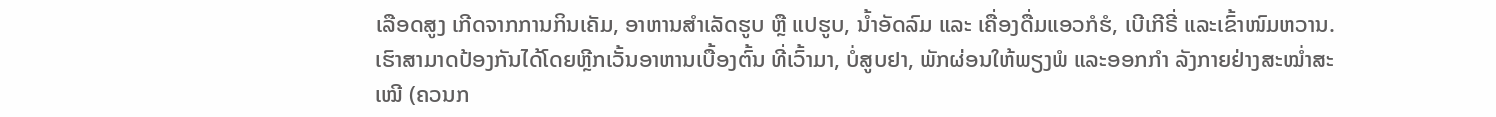ເລືອດສູງ ເກີດຈາກການກິນເຄັມ, ອາຫານສຳເລັດຮູບ ຫຼື ແປຮູບ, ນ້ຳອັດລົມ ແລະ ເຄື່ອງດື່ມແອວກໍຮໍ, ເບີເກີຣີ່ ແລະເຂົ້າໜົມຫວານ. ເຮົາສາມາດປ້ອງກັນໄດ້ໂດຍຫຼີກເວັ້ນອາຫານເບື້ອງຕົ້ນ ທີ່ເວົ້າມາ, ບໍ່ສູບຢາ, ພັກຜ່ອນໃຫ້ພຽງພໍ ແລະອອກກຳ ລັງກາຍຢ່າງສະໝ່ຳສະເໝີ (ຄວນກ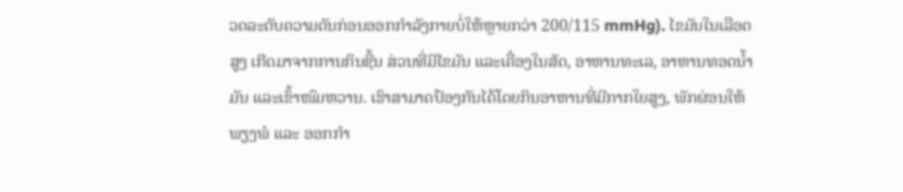ວດລະດັບຄວາມດັນກ່ອນອອກກຳລັງກາຍບໍ່ໃຫ້ຫຼາຍກວ່າ 200/115 mmHg). ໄຂມັນໃນເລືອດສູງ ເກີດມາຈາກການກິນຊີ້ນ ສ່ວນທີ່ມີໄຂມັນ ແລະເຄື່ອງໃນສັດ, ອາຫານທະເລ, ອາຫານທອດນ້ຳມັນ ແລະເຂົ້າໜົມຫວານ. ເຮົາສາມາດປ້ອງກັນໄດ້ໂດຍກິນອາຫານທີ່ມີກາກໃຍສູງ, ພັກຜ່ອນໃຫ້ພຽງພໍ ແລະ ອອກກຳ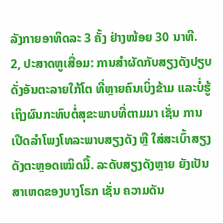ລັງກາຍອາທິດລະ 3 ຄັ້ງ ຢ່າງໜ້ອຍ 30 ນາທີ.
2, ປະສາດຫູເສື່ອມ: ການສຳຜັດກັບສຽງດັງປຽບດັ່ງອັນຕະລາຍໃກ້ໂຕ ທີ່ຫຼາຍຄົນເບິ່ງຂ້າມ ແລະບໍ່ຮູ້ເຖິງຜົນກະທົບຕໍ່ສຸຂະພາບທີ່ຕາມມາ ເຊັ່ນ ການເປີດລຳໂພງໂທລະພາບສຽງດັງ ຫຼື ໃສ່ສະເບົ້າສຽງດັງຕະຫຼອດເໝິດມື້. ລະດັບສຽງດັງຫຼາຍ ຍັງເປັນສາເຫດຂອງບາງໂຣກ ເຊັ່ນ ຄວາມດັນ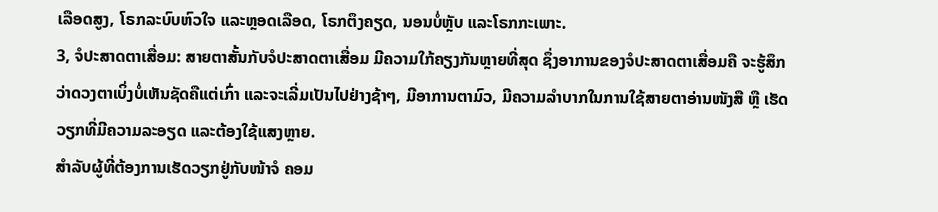ເລືອດສູງ, ໂຣກລະບົບຫົວໃຈ ແລະຫຼອດເລືອດ, ໂຣກຕຶງຄຽດ, ນອນບໍ່ຫຼັບ ແລະໂຣກກະເພາະ.
3, ຈໍປະສາດຕາເສື່ອມ: ສາຍຕາສັ້ນກັບຈໍປະສາດຕາເສື່ອມ ມີຄວາມໃກ້ຄຽງກັນຫຼາຍທີ່ສຸດ ຊຶ່ງອາການຂອງຈໍປະສາດຕາເສື່ອມຄື ຈະຮູ້ສຶກວ່າດວງຕາເບິ່ງບໍ່ເຫັນຊັດຄືແຕ່ເກົ່າ ແລະຈະເລີ່ມເປັນໄປຢ່າງຊ້າໆ, ມີອາການຕາມົວ, ມີຄວາມລຳບາກໃນການໃຊ້ສາຍຕາອ່ານໜັງສື ຫຼື ເຮັດວຽກທີ່ມີຄວາມລະອຽດ ແລະຕ້ອງໃຊ້ແສງຫຼາຍ.
ສຳລັບຜູ້ທີ່ຕ້ອງການເຮັດວຽກຢູ່ກັບໜ້າຈໍ ຄອມ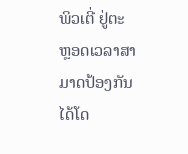ພິວເຕີ່ ຢູ່ຕະຫຼອດເວລາສາມາດປ້ອງກັນໄດ້ໂດ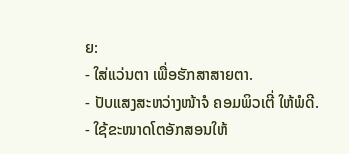ຍ:
- ໃສ່ແວ່ນຕາ ເພື່ອຮັກສາສາຍຕາ.
- ປັບແສງສະຫວ່າງໜ້າຈໍ ຄອມພິວເຕີ່ ໃຫ້ພໍດີ.
- ໃຊ້ຂະໜາດໂຕອັກສອນໃຫ້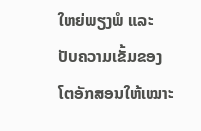ໃຫຍ່ພຽງພໍ ແລະ ປັບຄວາມເຂັ້ມຂອງໂຕອັກສອນໃຫ້ເໝາະ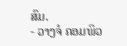ສົມ.
- ວາງຈໍ ຄອມພິວ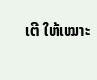ເຕີ ໃຫ້ເໝາະ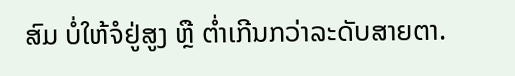ສົມ ບໍ່ໃຫ້ຈໍຢູ່ສູງ ຫຼື ຕ່ຳເກີນກວ່າລະດັບສາຍຕາ.